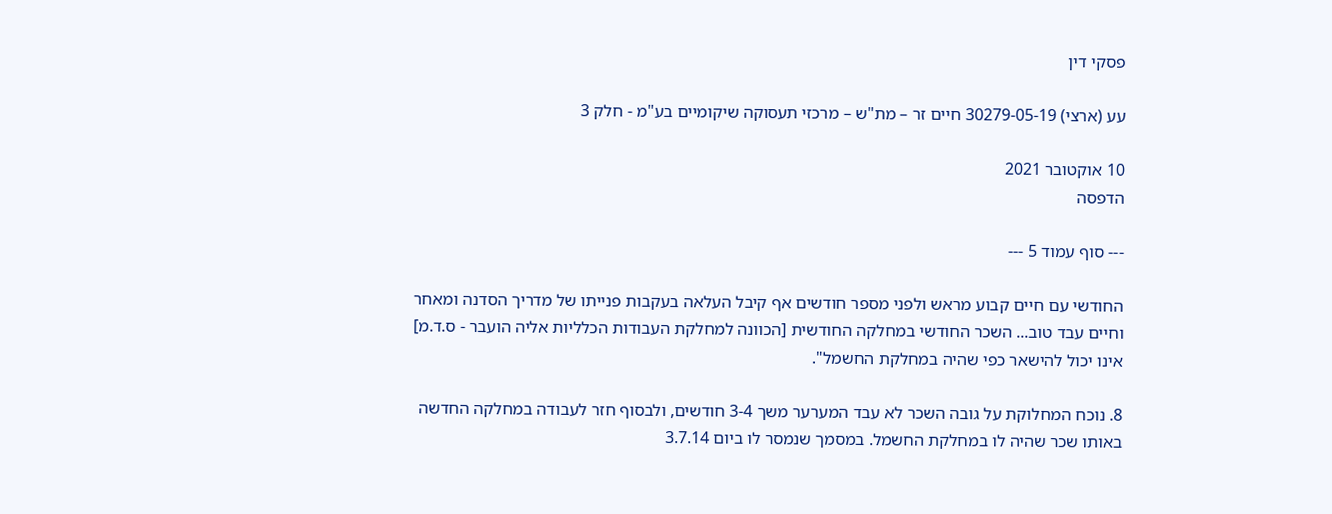פסקי דין

עע (ארצי) 30279-05-19 חיים זר – מת"ש – מרכזי תעסוקה שיקומיים בע"מ - חלק 3

10 אוקטובר 2021
הדפסה

--- סוף עמוד 5 ---

החודשי עם חיים קבוע מראש ולפני מספר חודשים אף קיבל העלאה בעקבות פנייתו של מדריך הסדנה ומאחר וחיים עבד טוב... השכר החודשי במחלקה החודשית [הכוונה למחלקת העבודות הכלליות אליה הועבר - ס.ד.מ] אינו יכול להישאר כפי שהיה במחלקת החשמל".

8. נוכח המחלוקת על גובה השכר לא עבד המערער משך 3-4 חודשים, ולבסוף חזר לעבודה במחלקה החדשה באותו שכר שהיה לו במחלקת החשמל. במסמך שנמסר לו ביום 3.7.14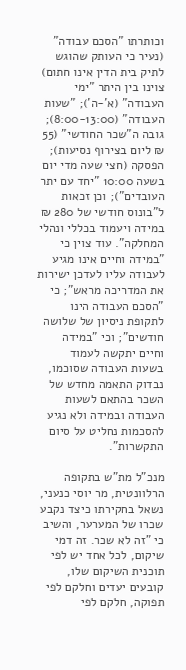וכותרתו "הסכם עבודה" (נעיר כי העותק שהוגש לתיק בית הדין אינו חתום) צוינו בין היתר "ימי העבודה" (א'-ה'); "שעות העבודה" (8:00-13:00); גובה ה"שכר החודשי" (55 ₪ ליום בצירוף נסיעות); הפסקה (חצי שעה מדי יום בשעה 10:00 "יחד עם יתר העובדים"); וכן זכאות ל"בונוס חודשי של 280 ₪ במידה ויעמוד בכללי ונהלי המחלקה". עוד צוין כי "במידה וחיים אינו מגיע לעבודה עליו לעדכן ישירות את המדריכה מראש"; כי "הסכם העבודה הינו לתקופת ניסיון של שלושה חודשים"; וכי "במידה וחיים יתקשה לעמוד בשעות העבודה שסוכמו, נבדוק התאמה מחדש של השכר בהתאם לשעות העבודה ובמידה ולא נגיע להסכמות נחליט על סיום התקשרות".

מנכ"ל מת"ש בתקופה הרלוונטית, מר יוסי כנעני, נשאל בחקירתו כיצד נקבע שכרו של המערער, והשיב כי "זה לא שכר. זה דמי שיקום, לכל אחד יש לפי תוכנית השיקום שלו, קובעים יעדים וחלקם לפי תפוקה, חלקם לפי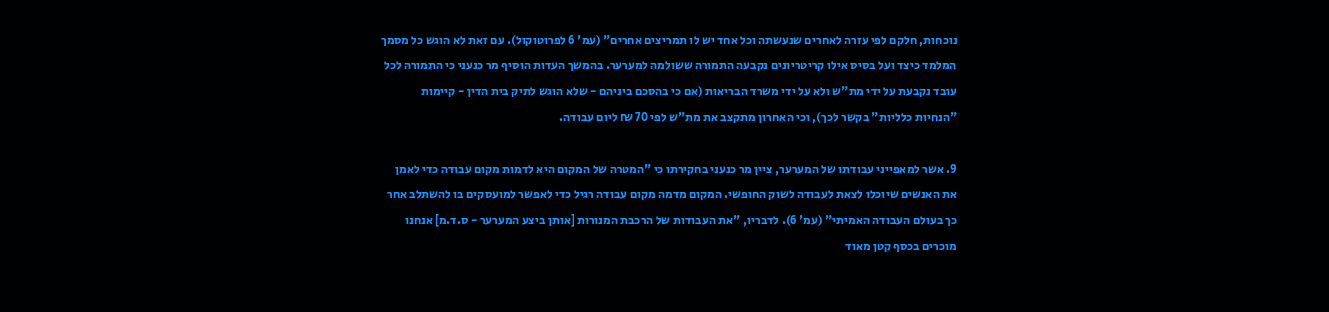נוכחות, חלקם לפי עזרה לאחרים שנעשתה וכל אחד יש לו תמריצים אחרים" (עמ' 6 לפרוטוקול). עם זאת לא הוגש כל מסמך המלמד כיצד ועל בסיס אילו קריטריונים נקבעה התמורה ששולמה למערער. בהמשך העדות הוסיף מר כנעני כי התמורה לכל עובד נקבעת על ידי מת"ש ולא על ידי משרד הבריאות (אם כי בהסכם ביניהם - שלא הוגש לתיק בית הדין - קיימות "הנחיות כלליות" בקשר לכך), וכי האחרון מתקצב את מת"ש לפי 70 ₪ ליום עבודה.

9. אשר למאפייני עבודתו של המערער, ציין מר כנעני בחקירתו כי "המטרה של המקום היא לדמות מקום עבודה כדי לאמן את האנשים שיוכלו לצאת לעבודה לשוק החופשי. המקום מדמה מקום עבודה רגיל כדי לאפשר למועסקים בו להשתלב אחר כך בעולם העבודה האמיתי" (עמ' 6). לדבריו, "את העבודות של הרכבת המנורות [אותן ביצע המערער - ס.ד.מ] אנחנו מוכרים בכסף קטן מאוד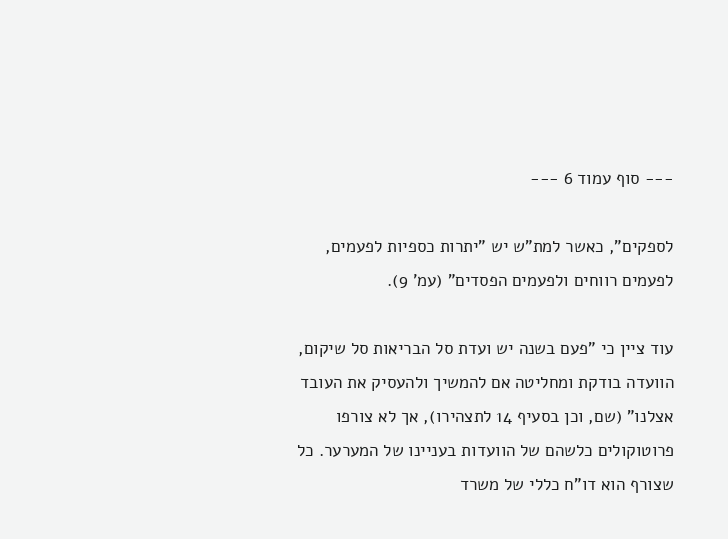--- סוף עמוד 6 ---

לספקים", כאשר למת"ש יש "יתרות כספיות לפעמים, לפעמים רווחים ולפעמים הפסדים" (עמ' 9).

עוד ציין כי "פעם בשנה יש ועדת סל הבריאות סל שיקום, הוועדה בודקת ומחליטה אם להמשיך ולהעסיק את העובד אצלנו" (שם, וכן בסעיף 14 לתצהירו), אך לא צורפו פרוטוקולים כלשהם של הוועדות בעניינו של המערער. כל שצורף הוא דו"ח כללי של משרד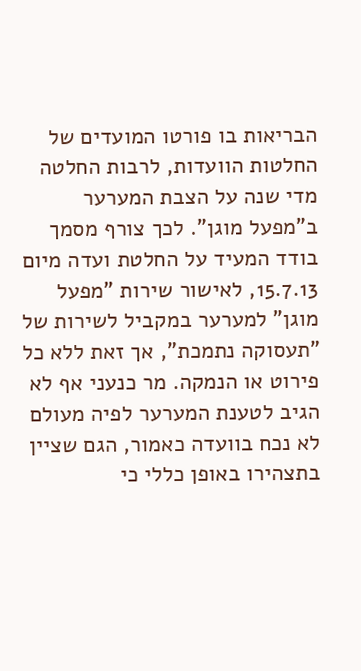הבריאות בו פורטו המועדים של החלטות הוועדות, לרבות החלטה מדי שנה על הצבת המערער ב"מפעל מוגן". לכך צורף מסמך בודד המעיד על החלטת ועדה מיום 15.7.13, לאישור שירות "מפעל מוגן" למערער במקביל לשירות של "תעסוקה נתמכת", אך זאת ללא כל פירוט או הנמקה. מר כנעני אף לא הגיב לטענת המערער לפיה מעולם לא נכח בוועדה כאמור, הגם שציין בתצהירו באופן כללי כי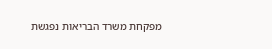מפקחת משרד הבריאות נפגשת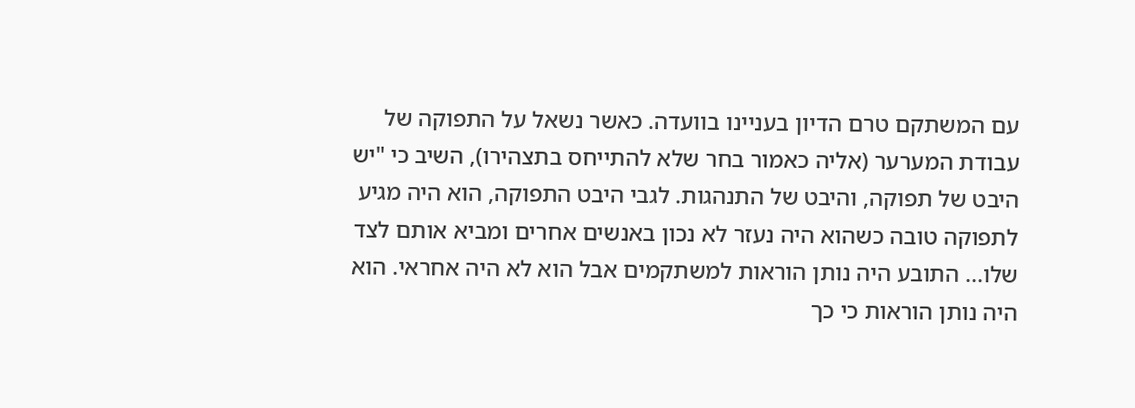עם המשתקם טרם הדיון בעניינו בוועדה. כאשר נשאל על התפוקה של עבודת המערער (אליה כאמור בחר שלא להתייחס בתצהירו), השיב כי "יש היבט של תפוקה, והיבט של התנהגות. לגבי היבט התפוקה, הוא היה מגיע לתפוקה טובה כשהוא היה נעזר לא נכון באנשים אחרים ומביא אותם לצד שלו... התובע היה נותן הוראות למשתקמים אבל הוא לא היה אחראי. הוא היה נותן הוראות כי כך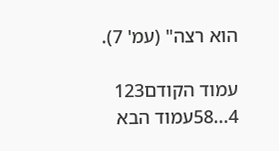הוא רצה" (עמ' 7).

עמוד הקודם123
4...58עמוד הבא